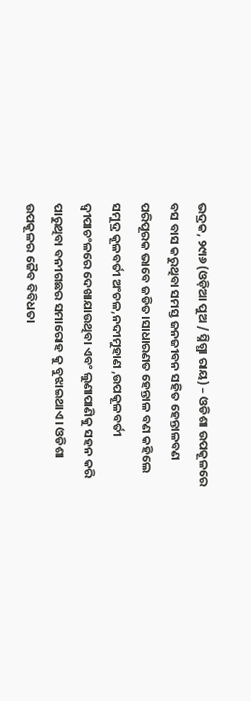ଭଦ୍ରକ, ୨୯ା୬ (ଓଡ଼ିଆ ପୁଅ / ସ୍ନିଗ୍ଧା ରାୟ) – ଓଡିଶା ଉପକୂଳରେ ବସ ବାସ କରୁଥିବା ସମସ୍ତ ଜନଜୀବନ ସହିତ ହେନ୍ତାଳବଣ ପରିପୂରକ ଭାବେ ଜଡିତ।ସାଧାରଣତ ହେନ୍ତାଳ ବଣ କହିଲେ ସମୁଦ୍ର କୂଳବର୍ତୀ ଅଂଚଳ,ନଦୀମୁହାଣ ,ଉପକୂଳବର୍ତୀ ଦ୍ୱୀପାଚଂଳରେ ଦେଖାଯାଉଥିବା ଏବଂ ଲୁଣାପାଣିକୁ ସହନ କରି ପାରୁଥିବା ବନୀଗଛର ସମାରୋହ କୁ ବୁଝାଇଥାଏ। ଓଡିଶା ଉପକୂଳର ଜୈବ ବିବିଧତା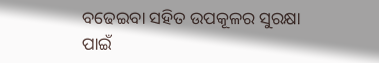ବଢେଇବା ସହିତ ଉପକୂଳର ସୁରକ୍ଷା ପାଇଁ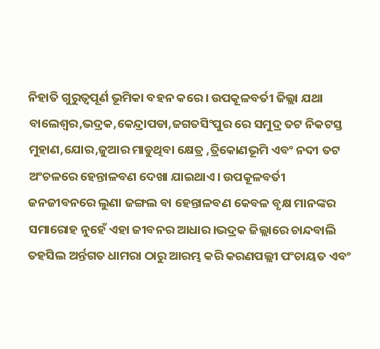ନିହାତି ଗୁରୁତ୍ୱପୂର୍ଣ ଭୂମିକା ବହନ କରେ। ଉପକୂଳବର୍ତୀ ଜିଲ୍ଲା ଯଥା ବାଲେଶ୍ୱର,ଭଦ୍ରକ,କେନ୍ଦ୍ରାପଡା,ଜଗତସିଂପୁର ରେ ସମୁଦ୍ର ତଟ ନିକଟସ୍ତ ମୁହାଣ,ଯୋର,ଜୁଆର ମାଡୁଥିବା କ୍ଷେତ୍ର ,ତ୍ରିକୋଣଭୂମି ଏବଂ ନଦୀ ତଟ ଅଂଚଳରେ ହେନ୍ତାଳବଣ ଦେଖା ଯାଇଥାଏ। ଉପକୂଳବର୍ତୀ ଜନଜୀବନରେ ଲୁଣା ଜଙ୍ଗଲ ବା ହେନ୍ତାଳବଣ କେବଳ ବୃକ୍ଷ ମାନଙ୍କର ସମାରୋହ ନୁହେଁ ଏହା ଜୀବନର ଆଧାର।ଭଦ୍ରକ ଜିଲ୍ଲାରେ ଚାନ୍ଦବାଲି ତହସିଲ ଅର୍ନ୍ତଗତ ଧାମରା ଠାରୁ ଆରମ୍ଭ କରି କରଣପଲ୍ଲୀ ପଂଚାୟତ ଏବଂ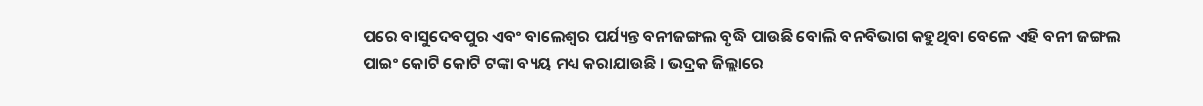ପରେ ବାସୁଦେବପୁର ଏବଂ ବାଲେଶ୍ୱର ପର୍ଯ୍ୟନ୍ତ ବନୀଜଙ୍ଗଲ ବୃଦ୍ଧି ପାଉଛି ବୋଲି ବନବିଭାଗ କହୁଥିବା ବେଳେ ଏହି ବନୀ ଜଙ୍ଗଲ ପାଇଂ କୋଟି କୋଟି ଟଙ୍କା ବ୍ୟୟ ମଧ୍ୟ କରାଯାଉଛି । ଭଦ୍ରକ ଜିଲ୍ଲାରେ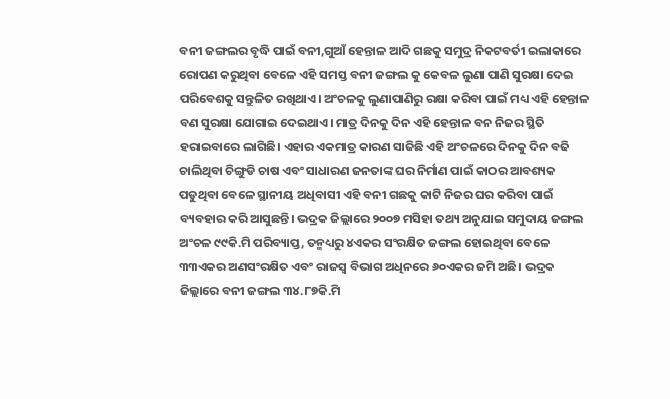ବନୀ ଜଙ୍ଗଲର ବୃଦ୍ଧି ପାଇଁ ବନୀ,ଗୁଆଁ ହେନ୍ତାଳ ଆଦି ଗଛକୁ ସମୁଦ୍ର ନିକଟବର୍ତୀ ଇଲାକାରେ ରୋପଣ କରୁଥିବା ବେଳେ ଏହି ସମସ୍ତ ବନୀ ଜଙ୍ଗଲ କୁ କେବଳ ଲୁଣା ପାଣି ସୁରକ୍ଷା ଦେଇ ପରିବେଶକୁ ସନ୍ତୁଳିତ ରଖିଥାଏ। ଅଂଚଳକୁ ଲୁଣାପାଣିରୁ ରକ୍ଷା କରିବା ପାଇଁ ମଧ୍ୟ ଏହି ହେନ୍ତାଳ ବଣ ସୁରକ୍ଷା ଯୋଗାଇ ଦେଇଥାଏ। ମାତ୍ର ଦିନକୁ ଦିନ ଏହି ହେନ୍ତାଳ ବନ ନିଜର ସ୍ଥିତି ହରାଇବାରେ ଲାଗିଛି। ଏହାର ଏକମାତ୍ର କାରଣ ସାଜିଛି ଏହି ଅଂଚଳରେ ଦିନକୁ ଦିନ ବଢି ଚାଲିଥିବା ଚିଙ୍ଗୁଡି ଚାଷ ଏବଂ ସାଧାରଣ ଜନତାଙ୍କ ଘର ନିର୍ମାଣ ପାଇଁ କାଠର ଆବଶ୍ୟକ ପଡୁଥିବା ବେଳେ ସ୍ଥାନୀୟ ଅଧିବାସୀ ଏହି ବନୀ ଗଛକୁ କାଟି ନିଜର ଘର କରିବା ପାଇଁ ବ୍ୟବହାର କରି ଆସୁଛନ୍ତି। ଭଦ୍ରକ ଜିଲ୍ଲାରେ ୨୦୦୭ ମସିହା ତଥ୍ୟ ଅନୁଯାଇ ସମୁଦାୟ ଜଙ୍ଗଲ ଅଂଚଳ ୯୯କି.ମି ପରିବ୍ୟାପ୍ତ, ତନ୍ମଧ୍ୟରୁ ୪ଏକର ସଂରକ୍ଷିତ ଜଙ୍ଗଲ ହୋଇଥିବା ବେଳେ ୩୩ଏକର ଅଣସଂରକ୍ଷିତ ଏବଂ ରାଜସ୍ୱ ବିଭାଗ ଅଧିନରେ ୬୦ଏକର ଜମି ଅଛି। ଭଦ୍ରକ ଜିଲ୍ଲାରେ ବନୀ ଜଙ୍ଗଲ ୩୪.୮୭କି.ମି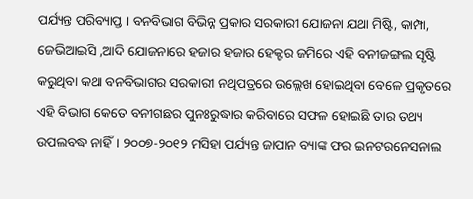ପର୍ଯ୍ୟନ୍ତ ପରିବ୍ୟାପ୍ତ । ବନବିଭାଗ ବିଭିନ୍ନ ପ୍ରକାର ସରକାରୀ ଯୋଜନା ଯଥା ମିଷ୍ଟି, କାମ୍ପା, ଜେଭିଆଇସି ,ଆଦି ଯୋଜନାରେ ହଜାର ହଜାର ହେକ୍ଟର ଜମିରେ ଏହି ବନୀଜଙ୍ଗଲ ସୃଷ୍ଟି କରୁଥିବା କଥା ବନବିଭାଗର ସରକାରୀ ନଥିପତ୍ରରେ ଉଲ୍ଲେଖ ହୋଇଥିବା ବେଳେ ପ୍ରକୃତରେ ଏହି ବିଭାଗ କେତେ ବନୀଗଛର ପୁନଃରୁଦ୍ଧାର କରିବାରେ ସଫଳ ହୋଇଛି ତାର ତଥ୍ୟ ଉପଲବଦ୍ଧ ନାହିଁ। ୨୦୦୭-୨୦୧୨ ମସିହା ପର୍ଯ୍ୟନ୍ତ ଜାପାନ ବ୍ୟାଙ୍କ ଫର ଇନଟରନେସନାଲ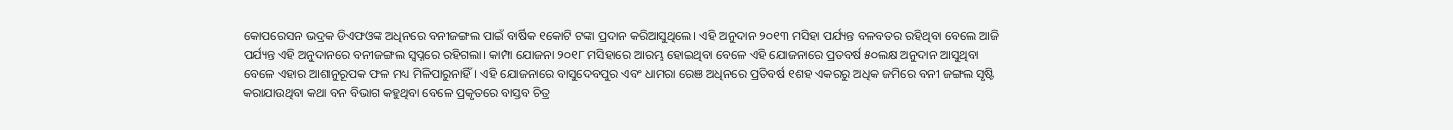କୋପରେସନ ଭଦ୍ରକ ଡିଏଫଓଙ୍କ ଅଧିନରେ ବନୀଜଙ୍ଗଲ ପାଇଁ ବାର୍ଷିକ ୧କୋଟି ଟଙ୍କା ପ୍ରଦାନ କରିଆସୁଥିଲେ। ଏହି ଅନୁଦାନ ୨୦୧୩ ମସିହା ପର୍ଯ୍ୟନ୍ତ ବଳବତର ରହିଥିବା ବେଲେ ଆଜି ପର୍ଯ୍ୟନ୍ତ ଏହି ଅନୁଦାନରେ ବନୀଜଙ୍ଗଲ ସ୍ୱପ୍ନରେ ରହିଗଲା। କାମ୍ପା ଯୋଜନା ୨୦୧୮ ମସିହାରେ ଆରମ୍ଭ ହୋଇଥିବା ବେଳେ ଏହି ଯୋଜନାରେ ପ୍ରତବର୍ଷ ୫୦ଲକ୍ଷ ଅନୁଦାନ ଆସୁଥିବା ବେଳେ ଏହାର ଆଶାନୁରୂପକ ଫଳ ମଧ୍ୟ ମିଳିପାରୁନାହିଁ। ଏହି ଯୋଜନାରେ ବାସୁଦେବପୁର ଏବଂ ଧାମରା ରେଞ ଅଧିନରେ ପ୍ରତିବର୍ଷ ୧ଶହ ଏକରରୁ ଅଧିକ ଜମିରେ ବନୀ ଜଙ୍ଗଲ ସୃଷ୍ଟି କରାଯାଉଥିବା କଥା ବନ ବିଭାଗ କହୁଥିବା ବେଳେ ପ୍ରକୃତରେ ବାସ୍ତବ ଚିତ୍ର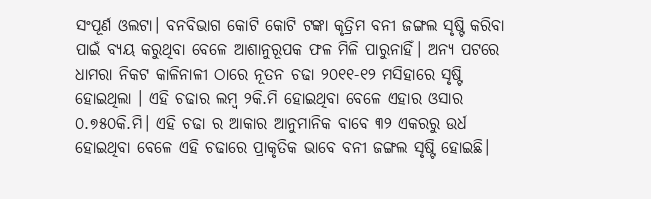ସଂପୂର୍ଣ ଓଲଟା। ବନବିଭାଗ କୋଟି କୋଟି ଟଙ୍କା କୃତ୍ରିମ ବନୀ ଜଙ୍ଗଲ ସୃଷ୍ଟି କରିବା ପାଇଁ ବ୍ୟୟ କରୁଥିବା ବେଳେ ଆଶାନୁରୂପକ ଫଳ ମିଳି ପାରୁନାହିଁ। ଅନ୍ୟ ପଟରେ ଧାମରା ନିକଟ କାଳିନାଳୀ ଠାରେ ନୂତନ ଚଢା ୨୦୧୧-୧୨ ମସିହାରେ ସୃଷ୍ଟି ହୋଇଥିଲା । ଏହି ଚଢାର ଲମ୍ବ ୨କି.ମି ହୋଇଥିବା ବେଳେ ଏହାର ଓସାର ୦.୭୫୦କି.ମି। ଏହି ଚଢା ର ଆକାର ଆନୁମାନିକ ବାବେ ୩୨ ଏକରରୁ ଉର୍ଧ ହୋଇଥିବା ବେଳେ ଏହି ଚଢାରେ ପ୍ରାକୃତିକ ଭାବେ ବନୀ ଜଙ୍ଗଲ ସୃଷ୍ଟି ହୋଇଛି।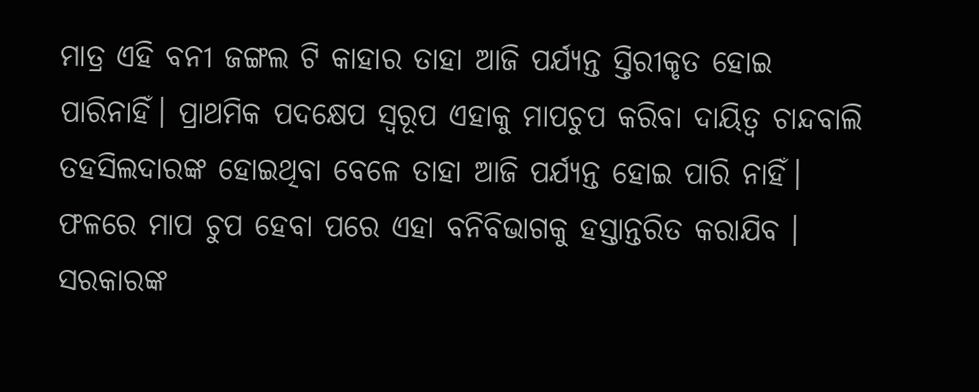ମାତ୍ର ଏହି ବନୀ ଜଙ୍ଗଲ ଟି କାହାର ତାହା ଆଜି ପର୍ଯ୍ୟନ୍ତ ସ୍ତିରୀକୃତ ହୋଇ ପାରିନାହିଁ। ପ୍ରାଥମିକ ପଦକ୍ଷେପ ସ୍ୱରୂପ ଏହାକୁ ମାପଚୁପ କରିବା ଦାୟିତ୍ୱ ଚାନ୍ଦବାଲି ତହସିଲଦାରଙ୍କ ହୋଇଥିବା ବେଳେ ତାହା ଆଜି ପର୍ଯ୍ୟନ୍ତ ହୋଇ ପାରି ନାହିଁ। ଫଳରେ ମାପ ଚୁପ ହେବା ପରେ ଏହା ବନିବିଭାଗକୁ ହସ୍ତାନ୍ତରିତ କରାଯିବ । ସରକାରଙ୍କ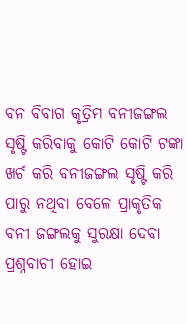ବନ ବିବାଗ କୃତ୍ରିମ ବନୀଜଙ୍ଗଲ ସୃଷ୍ଟି କରିବାକୁ କୋଟି କୋଟି ଟଙ୍କା ଖର୍ଚ କରି ବନୀଜଙ୍ଗଲ ସୃଷ୍ଟି କରି ପାରୁ ନଥିବା ବେଳେ ପ୍ରାକୃତିକ ବନୀ ଜଙ୍ଗଲକୁ ସୁରକ୍ଷା ଦେବା ପ୍ରଶ୍ନବାଚୀ ହୋଇ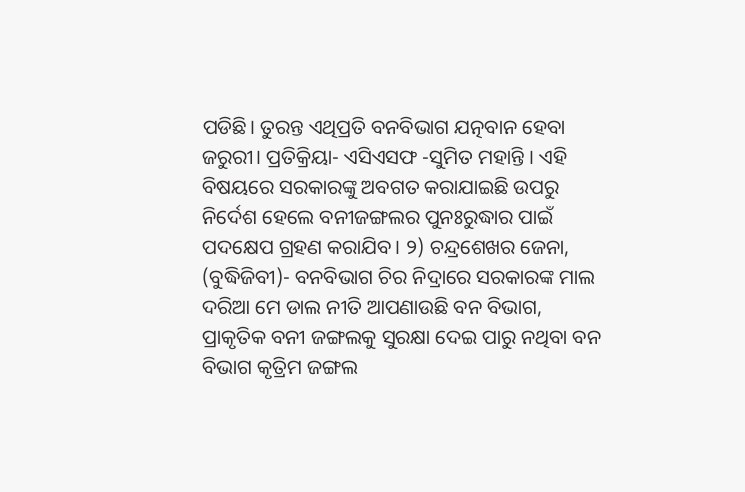ପଡିଛି। ତୁରନ୍ତ ଏଥିପ୍ରତି ବନବିଭାଗ ଯତ୍ନବାନ ହେବା ଜରୁରୀ। ପ୍ରତିକ୍ରିୟା- ଏସିଏସଫ -ସୁମିତ ମହାନ୍ତି । ଏହି ବିଷୟରେ ସରକାରଙ୍କୁ ଅବଗତ କରାଯାଇଛି ଉପରୁ ନିର୍ଦେଶ ହେଲେ ବନୀଜଙ୍ଗଲର ପୁନଃରୁଦ୍ଧାର ପାଇଁ ପଦକ୍ଷେପ ଗ୍ରହଣ କରାଯିବ। ୨) ଚନ୍ଦ୍ରଶେଖର ଜେନା, (ବୁଦ୍ଧିଜିବୀ)- ବନବିଭାଗ ଚିର ନିଦ୍ରାରେ ସରକାରଙ୍କ ମାଲ ଦରିଆ ମେ ଡାଲ ନୀତି ଆପଣାଉଛି ବନ ବିଭାଗ, ପ୍ରାକୃତିକ ବନୀ ଜଙ୍ଗଲକୁ ସୁରକ୍ଷା ଦେଇ ପାରୁ ନଥିବା ବନ ବିଭାଗ କୃତ୍ରିମ ଜଙ୍ଗଲ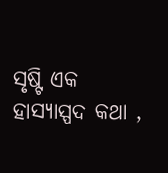ସୃଷ୍ଟି ଏକ ହାସ୍ୟାସ୍ପଦ କଥା ,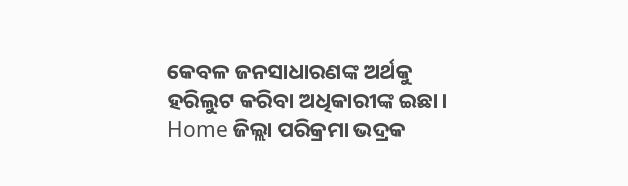କେବଳ ଜନସାଧାରଣଙ୍କ ଅର୍ଥକୁ ହରିଲୁଟ କରିବା ଅଧିକାରୀଙ୍କ ଇଛା।
Home ଜିଲ୍ଲା ପରିକ୍ରମା ଭଦ୍ରକ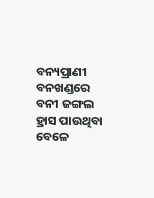ବନ୍ୟପ୍ରାଣୀ ବନଖଣ୍ଡରେ ବନୀ ଜଙ୍ଗଲ ହ୍ରାସ ପାଉଥିବା ବେଳେ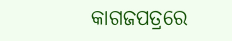କାଗଜପତ୍ରରେ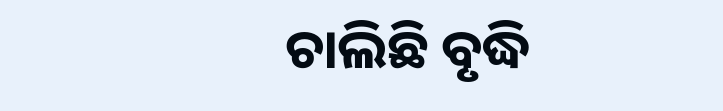ଚାଲିଛି ବୃଦ୍ଧି